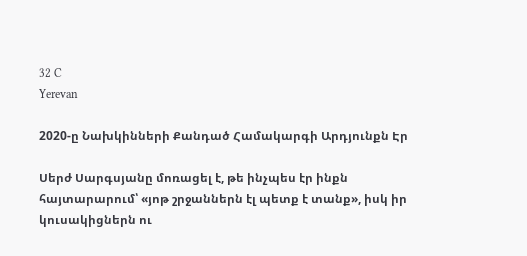32 C
Yerevan

2020‑ը Նախկինների Քանդած Համակարգի Արդյունքն Էր

Սերժ Սարգսյանը մոռացել է, թե ինչպես էր ինքն հայտարարում՝ «յոթ շրջաններն էլ պետք է տանք», իսկ իր կուսակիցներն ու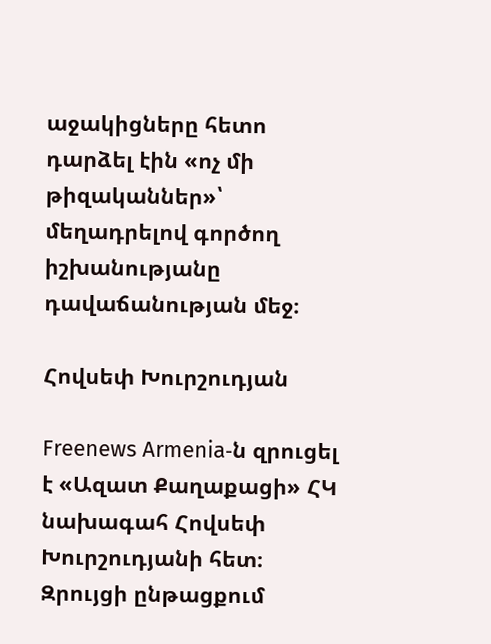աջակիցները հետո դարձել էին «ոչ մի թիզականներ»՝ մեղադրելով գործող իշխանությանը դավաճանության մեջ։

Հովսեփ Խուրշուդյան

Freenews Armenia‑ն զրուցել է «Ազատ Քաղաքացի» ՀԿ նախագահ Հովսեփ Խուրշուդյանի հետ։ Զրույցի ընթացքում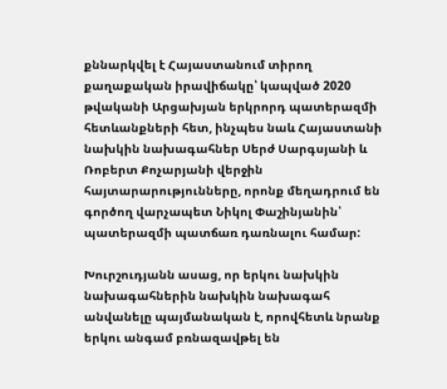քննարկվել է Հայաստանում տիրող քաղաքական իրավիճակը՝ կապված 2020 թվականի Արցախյան երկրորդ պատերազմի հետևանքների հետ, ինչպես նաև Հայաստանի նախկին նախագահներ Սերժ Սարգսյանի և Ռոբերտ Քոչարյանի վերջին հայտարարությունները, որոնք մեղադրում են գործող վարչապետ Նիկոլ Փաշինյանին՝ պատերազմի պատճառ դառնալու համար:

Խուրշուդյանն ասաց, որ երկու նախկին նախագահներին նախկին նախագահ անվանելը պայմանական է, որովհետև նրանք երկու անգամ բռնազավթել են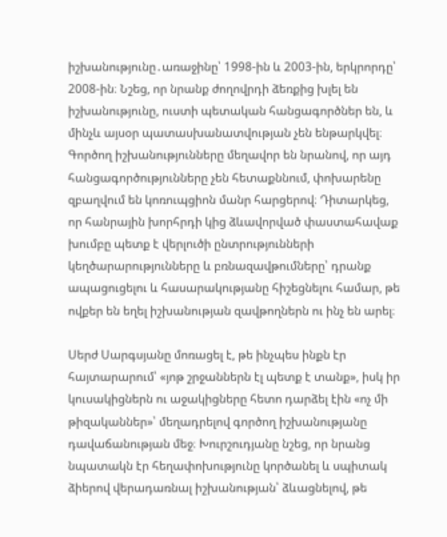իշխանությունը․առաջինը՝ 1998-ին և 2003-ին, երկրորդը՝ 2008-ին։ Նշեց, որ նրանք ժողովրդի ձեռքից խլել են իշխանությունը, ուստի պետական հանցագործներ են, և մինչև այսօր պատասխանատվության չեն ենթարկվել։ Գործող իշխանությունները մեղավոր են նրանով, որ այդ հանցագործությունները չեն հետաքննում, փոխարենը զբաղվում են կոռուպցիոն մանր հարցերով։ Դիտարկեց, որ հանրային խորհրդի կից ձևավորված փաստահավաք խումբը պետք է վերլուծի ընտրությունների կեղծարարությունները և բռնազավթումները՝ դրանք ապացուցելու և հասարակությանը հիշեցնելու համար, թե ովքեր են եղել իշխանության զավթողներն ու ինչ են արել։

Սերժ Սարգսյանը մոռացել է, թե ինչպես ինքն էր հայտարարում՝ «յոթ շրջաններն էլ պետք է տանք», իսկ իր կուսակիցներն ու աջակիցները հետո դարձել էին «ոչ մի թիզականներ»՝ մեղադրելով գործող իշխանությանը դավաճանության մեջ։ Խուրշուդյանը նշեց, որ նրանց նպատակն էր հեղափոխությունը կործանել և սպիտակ ձիերով վերադառնալ իշխանության՝ ձևացնելով, թե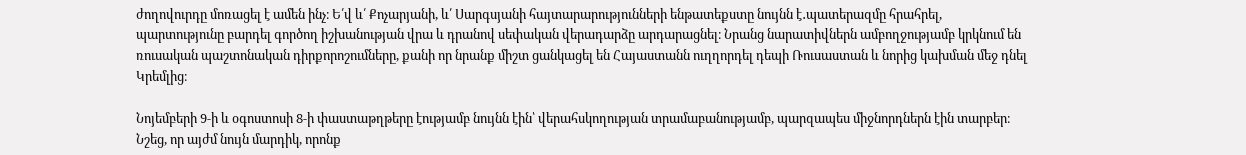ժողովուրդը մոռացել է ամեն ինչ։ Ե՛վ և՛ Քոչարյանի, և՛ Սարգսյանի հայտարարությունների ենթատեքստը նույնն է․պատերազմը հրահրել, պարտությունը բարդել գործող իշխանության վրա և դրանով սեփական վերադարձը արդարացնել։ Նրանց նարատիվներն ամբողջությամբ կրկնում են ռուսական պաշտոնական դիրքորոշումները, քանի որ նրանք միշտ ցանկացել են Հայաստանն ուղղորդել դեպի Ռուսաստան և նորից կախման մեջ դնել Կրեմլից։

Նոյեմբերի 9‑ի և օգոստոսի 8‑ի փաստաթղթերը էությամբ նույնն էին՝ վերահսկողության տրամաբանությամբ, պարզապես միջնորդներն էին տարբեր։ Նշեց, որ այժմ նույն մարդիկ, որոնք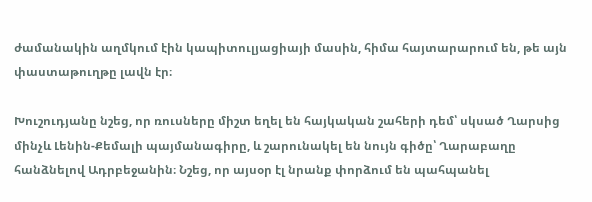ժամանակին աղմկում էին կապիտուլյացիայի մասին, հիմա հայտարարում են, թե այն փաստաթուղթը լավն էր։

Խուշուդյանը նշեց, որ ռուսները միշտ եղել են հայկական շահերի դեմ՝ սկսած Ղարսից մինչև Լենին-Քեմալի պայմանագիրը, և շարունակել են նույն գիծը՝ Ղարաբաղը հանձնելով Ադրբեջանին։ Նշեց, որ այսօր էլ նրանք փորձում են պահպանել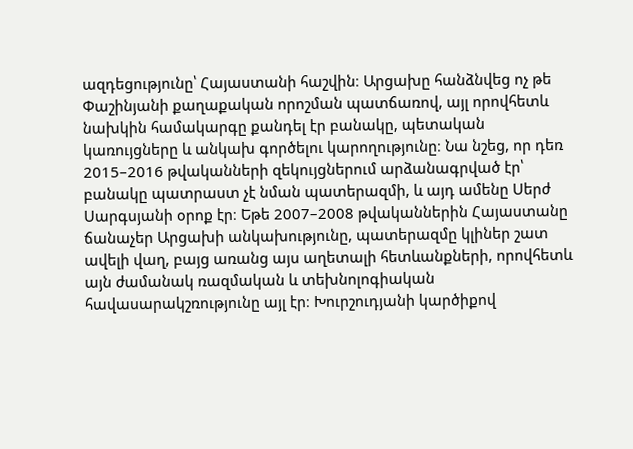ազդեցությունը՝ Հայաստանի հաշվին։ Արցախը հանձնվեց ոչ թե Փաշինյանի քաղաքական որոշման պատճառով, այլ որովհետև նախկին համակարգը քանդել էր բանակը, պետական կառույցները և անկախ գործելու կարողությունը։ Նա նշեց, որ դեռ 2015–2016 թվականների զեկույցներում արձանագրված էր՝ բանակը պատրաստ չէ նման պատերազմի, և այդ ամենը Սերժ Սարգսյանի օրոք էր։ Եթե 2007–2008 թվականներին Հայաստանը ճանաչեր Արցախի անկախությունը, պատերազմը կլիներ շատ ավելի վաղ, բայց առանց այս աղետալի հետևանքների, որովհետև այն ժամանակ ռազմական և տեխնոլոգիական հավասարակշռությունը այլ էր։ Խուրշուդյանի կարծիքով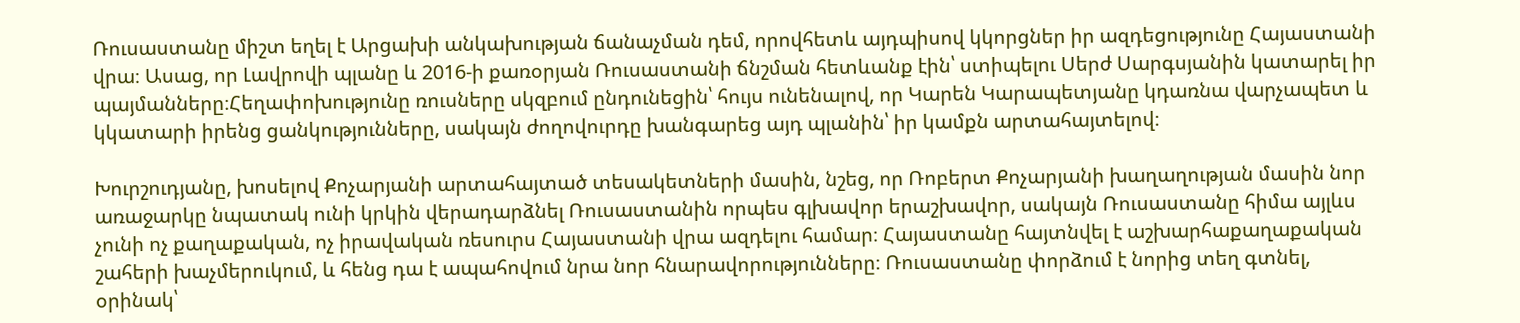Ռուսաստանը միշտ եղել է Արցախի անկախության ճանաչման դեմ, որովհետև այդպիսով կկորցներ իր ազդեցությունը Հայաստանի վրա։ Ասաց, որ Լավրովի պլանը և 2016‑ի քառօրյան Ռուսաստանի ճնշման հետևանք էին՝ ստիպելու Սերժ Սարգսյանին կատարել իր պայմանները։Հեղափոխությունը ռուսները սկզբում ընդունեցին՝ հույս ունենալով, որ Կարեն Կարապետյանը կդառնա վարչապետ և կկատարի իրենց ցանկությունները, սակայն ժողովուրդը խանգարեց այդ պլանին՝ իր կամքն արտահայտելով։

Խուրշուդյանը, խոսելով Քոչարյանի արտահայտած տեսակետների մասին, նշեց, որ Ռոբերտ Քոչարյանի խաղաղության մասին նոր առաջարկը նպատակ ունի կրկին վերադարձնել Ռուսաստանին որպես գլխավոր երաշխավոր, սակայն Ռուսաստանը հիմա այլևս չունի ոչ քաղաքական, ոչ իրավական ռեսուրս Հայաստանի վրա ազդելու համար։ Հայաստանը հայտնվել է աշխարհաքաղաքական շահերի խաչմերուկում, և հենց դա է ապահովում նրա նոր հնարավորությունները։ Ռուսաստանը փորձում է նորից տեղ գտնել, օրինակ՝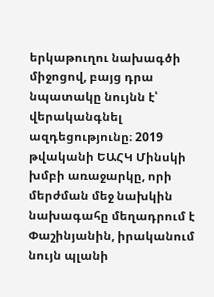երկաթուղու նախագծի միջոցով, բայց դրա նպատակը նույնն է՝ վերականգնել ազդեցությունը։ 2019 թվականի ԵԱՀԿ Մինսկի խմբի առաջարկը, որի մերժման մեջ նախկին նախագահը մեղադրում է Փաշինյանին, իրականում նույն պլանի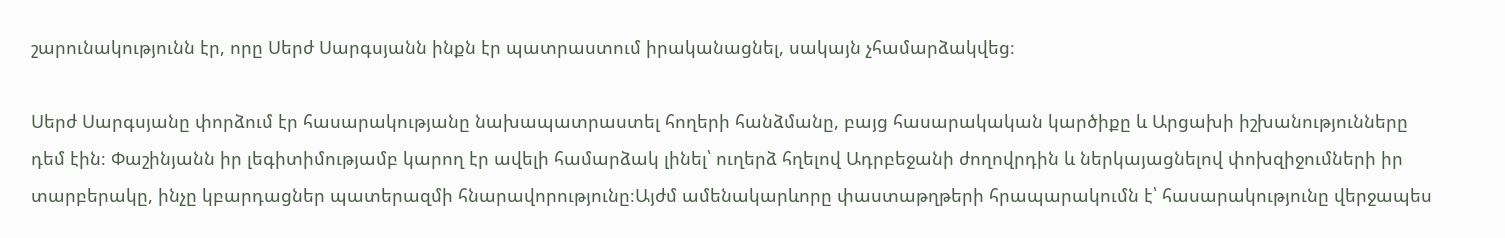շարունակությունն էր, որը Սերժ Սարգսյանն ինքն էր պատրաստում իրականացնել, սակայն չհամարձակվեց։

Սերժ Սարգսյանը փորձում էր հասարակությանը նախապատրաստել հողերի հանձմանը, բայց հասարակական կարծիքը և Արցախի իշխանությունները դեմ էին։ Փաշինյանն իր լեգիտիմությամբ կարող էր ավելի համարձակ լինել՝ ուղերձ հղելով Ադրբեջանի ժողովրդին և ներկայացնելով փոխզիջումների իր տարբերակը, ինչը կբարդացներ պատերազմի հնարավորությունը։Այժմ ամենակարևորը փաստաթղթերի հրապարակումն է՝ հասարակությունը վերջապես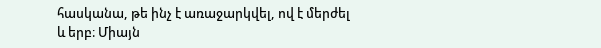հասկանա, թե ինչ է առաջարկվել, ով է մերժել և երբ։ Միայն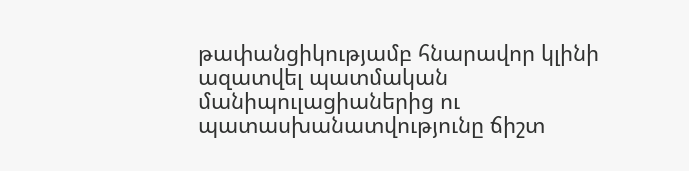թափանցիկությամբ հնարավոր կլինի ազատվել պատմական մանիպուլացիաներից ու պատասխանատվությունը ճիշտ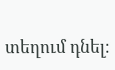տեղում դնել։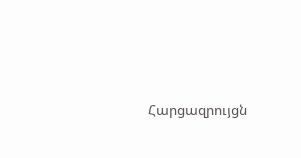Հարցազրույցն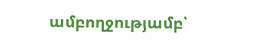ամբողջությամբ՝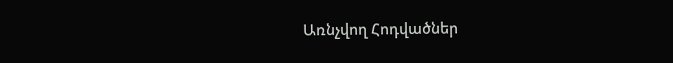Առնչվող Հոդվածներ